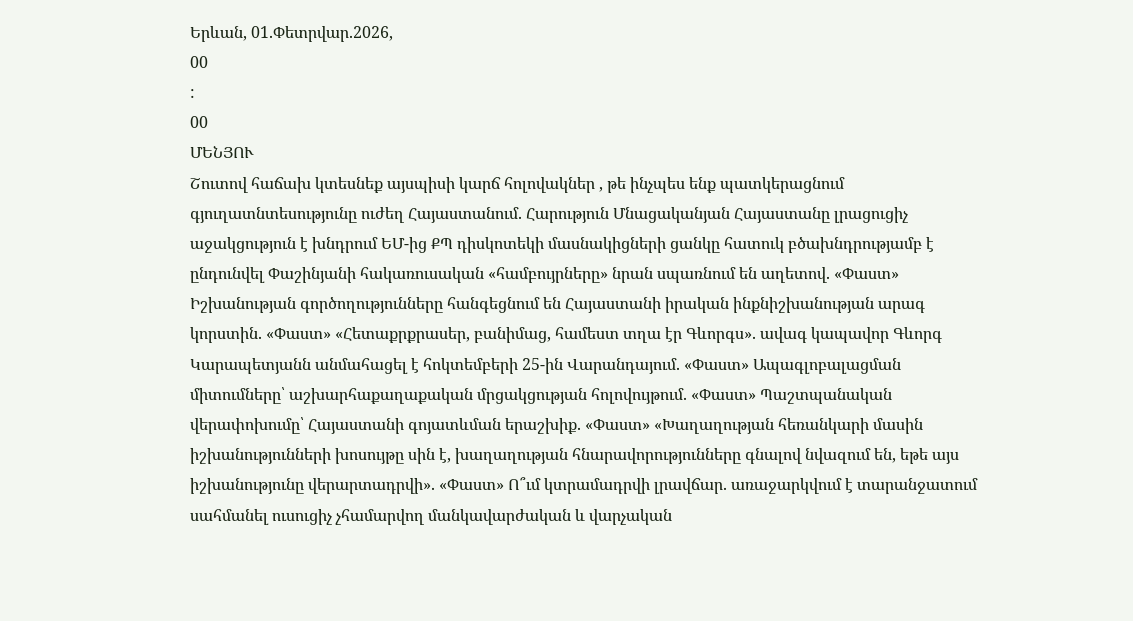Երևան, 01.Փետրվար.2026,
00
:
00
ՄԵՆՅՈՒ
Շուտով հաճախ կտեսնեք այսպիսի կարճ հոլովակներ , թե ինչպես ենք պատկերացնում գյուղատնտեսությունը ուժեղ Հայաստանում. Հարություն Մնացականյան Հայաստանը լրացուցիչ աջակցություն է խնդրում ԵՄ-ից ՔՊ դիսկոտեկի մասնակիցների ցանկը հատուկ բծախնդրությամբ է ընդունվել Փաշինյանի հակառուսական «համբույրները» նրան սպառնում են աղետով. «Փաստ» Իշխանության գործողությունները հանգեցնում են Հայաստանի իրական ինքնիշխանության արագ կորստին. «Փաստ» «Հետաքրքրասեր, բանիմաց, համեստ տղա էր Գևորգս». ավագ կապավոր Գևորգ Կարապետյանն անմահացել է հոկտեմբերի 25-ին Վարանդայում. «Փաստ» Ապագլոբալացման միտումները՝ աշխարհաքաղաքական մրցակցության հոլովույթում. «Փաստ» Պաշտպանական վերափոխումը՝ Հայաստանի գոյատևման երաշխիք. «Փաստ» «Խաղաղության հեռանկարի մասին իշխանությունների խոսույթը սին է, խաղաղության հնարավորությունները գնալով նվազում են, եթե այս իշխանությունը վերարտադրվի». «Փաստ» Ո՞ւմ կտրամադրվի լրավճար. առաջարկվում է տարանջատում սահմանել ուսուցիչ չհամարվող մանկավարժական և վարչական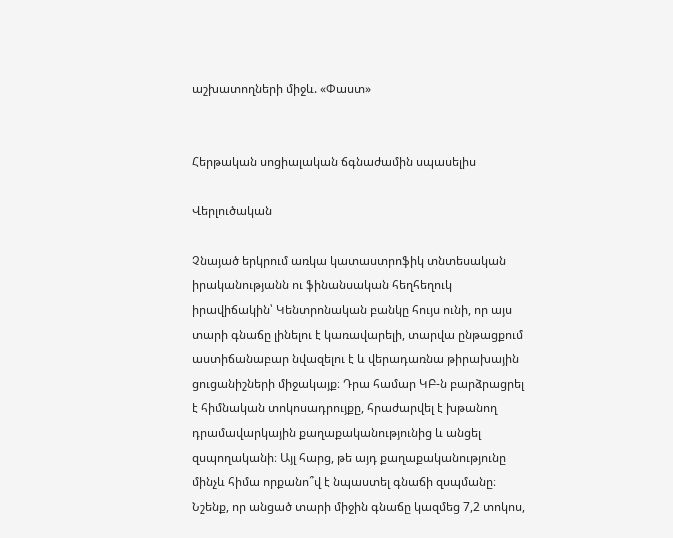աշխատողների միջև. «Փաստ»


Հերթական սոցիալական ճգնաժամին սպասելիս

Վերլուծական

Չնայած երկրում առկա կատաստրոֆիկ տնտեսական իրականությանն ու ֆինանսական հեղհեղուկ իրավիճակին՝ Կենտրոնական բանկը հույս ունի, որ այս տարի գնաճը լինելու է կառավարելի, տարվա ընթացքում աստիճանաբար նվազելու է և վերադառնա թիրախային ցուցանիշների միջակայք։ Դրա համար ԿԲ-ն բարձրացրել է հիմնական տոկոսադրույքը, հրաժարվել է խթանող դրամավարկային քաղաքականությունից և անցել զսպողականի։ Այլ հարց, թե այդ քաղաքականությունը մինչև հիմա որքանո՞վ է նպաստել գնաճի զսպմանը։ Նշենք, որ անցած տարի միջին գնաճը կազմեց 7,2 տոկոս,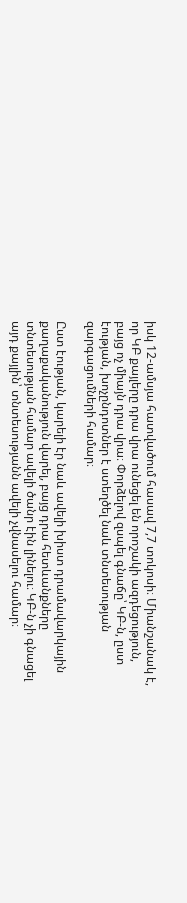իսկ 12-ամսյա հատվածում հասավ 7,7 տոկոսի։ Միանշանակ է, որ ԿԲ քայլերը դրա վրա ունեցել են որոշակի ազդեցություն, բայց ոչ միայն դրա վրա։ Փորձելով զսպել գնաճը՝ ԿԲ-ն, ըստ էության, խոչընդոտներ է ստեղծել նաև տնտեսության զարգացումների համար։

Ըստ էության, կարելի էր նաև ավելի խիստ դրամավարկային քաղաքականություն վարել, բայց դրա հետևանքները տնտեսության համար ավելի ծանր էին լինելու։ ԿԲ-ն չի գնացել այդ քայլին՝ տնտեսությանն ավելի չվնասելու համար։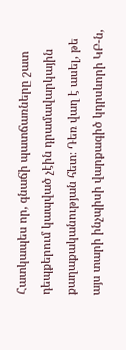Հատկապես որ, գնաճի պատճառները շատ դեպքերում կապված չէին դրամավարկային քաղաքականության հետ։ Դեռ վաղ է ասել, թե այս տարի ինչպիսի վարքագիծ կդրսևորի ԿԲ-ն,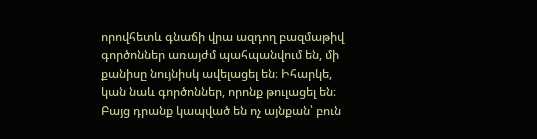որովհետև գնաճի վրա ազդող բազմաթիվ գործոններ առայժմ պահպանվում են, մի քանիսը նույնիսկ ավելացել են։ Իհարկե, կան նաև գործոններ, որոնք թուլացել են։ Բայց դրանք կապված են ոչ այնքան՝ բուն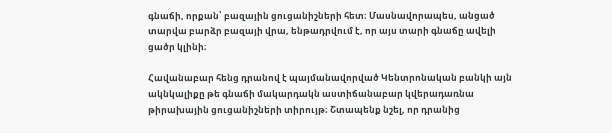գնաճի, որքան՝ բազային ցուցանիշների հետ։ Մասնավորապես, անցած տարվա բարձր բազայի վրա, ենթադրվում է, որ այս տարի գնաճը ավելի ցածր կլինի։

Հավանաբար հենց դրանով է պայմանավորված Կենտրոնական բանկի այն ակնկալիքը թե գնաճի մակարդակն աստիճանաբար կվերադառնա թիրախային ցուցանիշների տիրույթ։ Շտապենք նշել, որ դրանից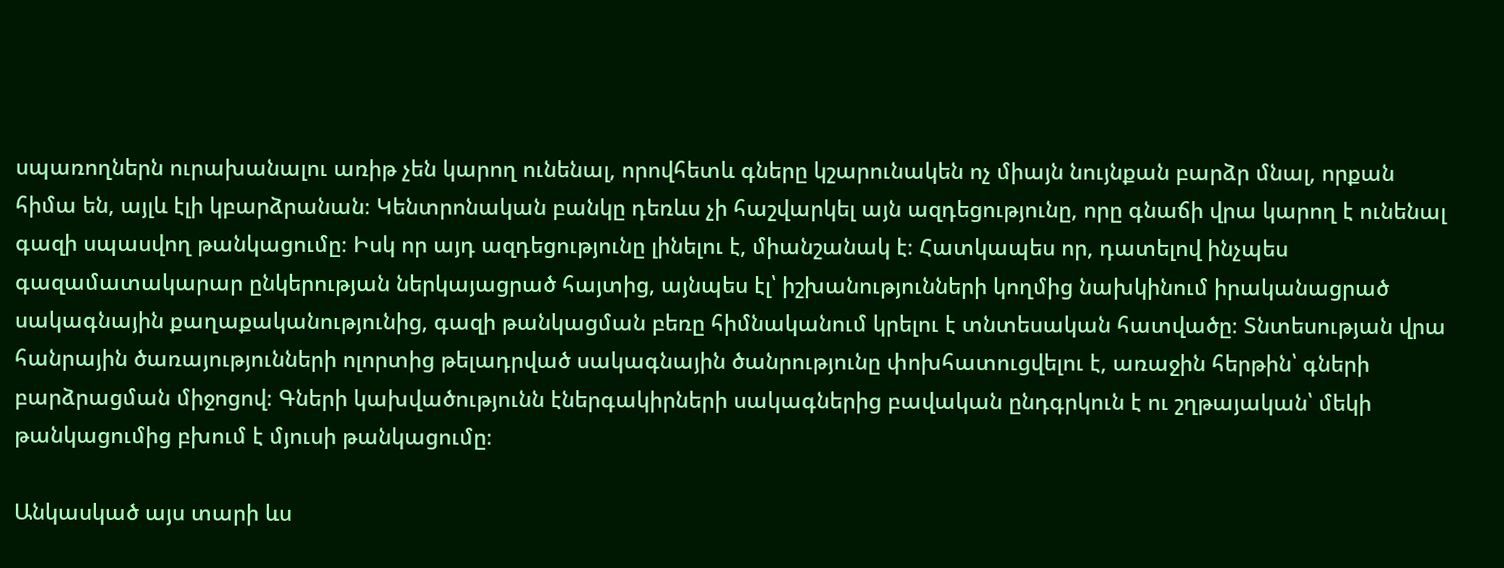սպառողներն ուրախանալու առիթ չեն կարող ունենալ, որովհետև գները կշարունակեն ոչ միայն նույնքան բարձր մնալ, որքան հիմա են, այլև էլի կբարձրանան։ Կենտրոնական բանկը դեռևս չի հաշվարկել այն ազդեցությունը, որը գնաճի վրա կարող է ունենալ գազի սպասվող թանկացումը։ Իսկ որ այդ ազդեցությունը լինելու է, միանշանակ է։ Հատկապես որ, դատելով ինչպես գազամատակարար ընկերության ներկայացրած հայտից, այնպես էլ՝ իշխանությունների կողմից նախկինում իրականացրած սակագնային քաղաքականությունից, գազի թանկացման բեռը հիմնականում կրելու է տնտեսական հատվածը։ Տնտեսության վրա հանրային ծառայությունների ոլորտից թելադրված սակագնային ծանրությունը փոխհատուցվելու է, առաջին հերթին՝ գների բարձրացման միջոցով։ Գների կախվածությունն էներգակիրների սակագներից բավական ընդգրկուն է ու շղթայական՝ մեկի թանկացումից բխում է մյուսի թանկացումը։

Անկասկած այս տարի ևս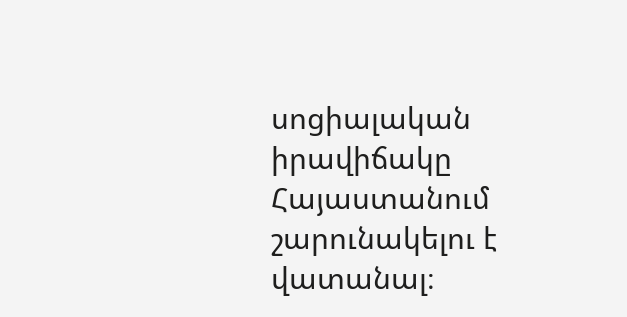սոցիալական իրավիճակը Հայաստանում շարունակելու է վատանալ։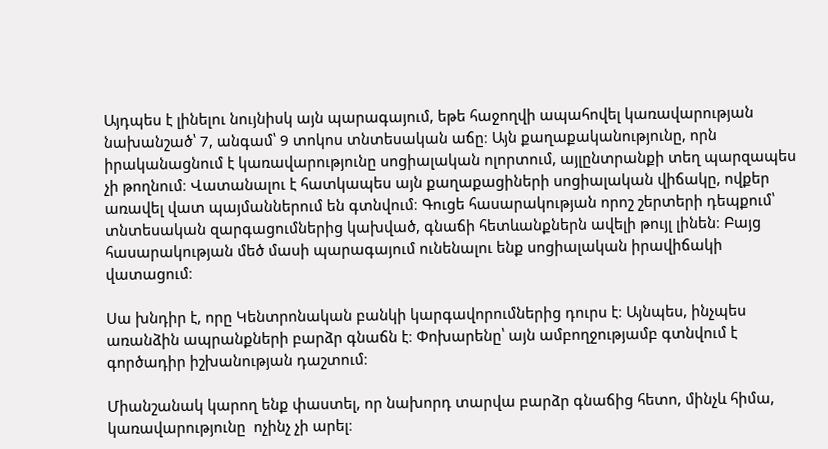Այդպես է լինելու նույնիսկ այն պարագայում, եթե հաջողվի ապահովել կառավարության նախանշած՝ 7, անգամ՝ 9 տոկոս տնտեսական աճը։ Այն քաղաքականությունը, որն իրականացնում է կառավարությունը սոցիալական ոլորտում, այլընտրանքի տեղ պարզապես չի թողնում։ Վատանալու է հատկապես այն քաղաքացիների սոցիալական վիճակը, ովքեր առավել վատ պայմաններում են գտնվում։ Գուցե հասարակության որոշ շերտերի դեպքում՝ տնտեսական զարգացումներից կախված, գնաճի հետևանքներն ավելի թույլ լինեն։ Բայց հասարակության մեծ մասի պարագայում ունենալու ենք սոցիալական իրավիճակի վատացում։

Սա խնդիր է, որը Կենտրոնական բանկի կարգավորումներից դուրս է։ Այնպես, ինչպես առանձին ապրանքների բարձր գնաճն է։ Փոխարենը՝ այն ամբողջությամբ գտնվում է գործադիր իշխանության դաշտում։

Միանշանակ կարող ենք փաստել, որ նախորդ տարվա բարձր գնաճից հետո, մինչև հիմա, կառավարությունը  ոչինչ չի արել։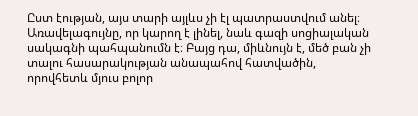Ըստ էության, այս տարի այլևս չի էլ պատրաստվում անել։ Առավելագույնը, որ կարող է լինել, նաև գազի սոցիալական սակագնի պահպանումն է։ Բայց դա, միևնույն է, մեծ բան չի տալու հասարակության անապահով հատվածին, որովհետև մյուս բոլոր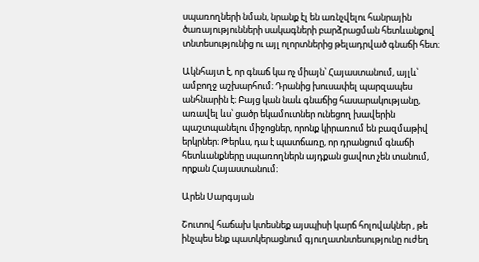սպառողների նման, նրանք էլ են առնչվելու հանրային ծառայությունների սակագների բարձրացման հետևանքով տնտեսությունից ու այլ ոլորտներից թելադրված գնաճի հետ։

Ակնհայտ է, որ գնաճ կա ոչ միայն՝ Հայաստանում, այլև՝ ամբողջ աշխարհում։ Դրանից խուսափել պարզապես անհնարին է։ Բայց կան նաև գնաճից հասարակությանը, առավել ևս՝ ցածր եկամուտներ ունեցող խավերին պաշտպանելու միջոցներ, որոնք կիրառում են բազմաթիվ երկրներ։ Թերևս, դա է պատճառը, որ դրանցում գնաճի հետևանքները սպառողներն այդքան ցավոտ չեն տանում, որքան Հայաստանում։

Արեն Սարգսյան

Շուտով հաճախ կտեսնեք այսպիսի կարճ հոլովակներ , թե ինչպես ենք պատկերացնում գյուղատնտեսությունը ուժեղ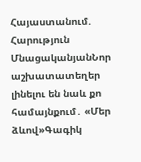Հայաստանում. Հարություն ՄնացականյանՆոր աշխատատեղեր լինելու են նաև քո համայնքում․ «Մեր ձևով»Գագիկ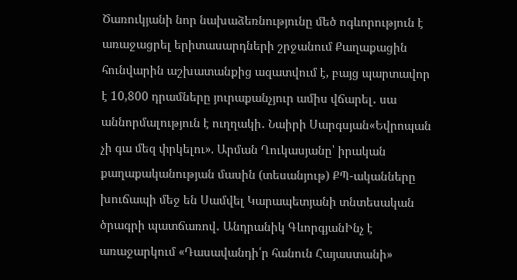Ծառուկյանի նոր նախաձեռնությունը մեծ ոգևորություն է առաջացրել երիտասարդների շրջանում Քաղաքացին հունվարին աշխատանքից ազատվում է, բայց պարտավոր է 10,800 դրամները յուրաքանչյուր ամիս վճարել․ սա աննորմալություն է ուղղակի․ Նաիրի Սարգսյան«Եվրոպան չի գա մեզ փրկելու». Արման Ղուկասյանը՝ իրական քաղաքականության մասին (տեսանյութ) ՔՊ-ականները խուճապի մեջ են Սամվել Կարապետյանի տնտեսական ծրագրի պատճառով․ Անդրանիկ ԳևորգյանԻնչ է առաջարկում «Դասավանդի՛ր հանուն Հայաստանի»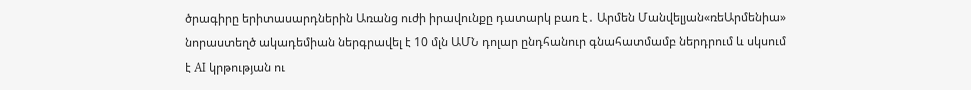ծրագիրը երիտասարդներին Առանց ուժի իրավունքը դատարկ բառ է․ Արմեն Մանվելյան«ռեԱրմենիա» նորաստեղծ ակադեմիան ներգրավել է 10 մլն ԱՄՆ դոլար ընդհանուր գնահատմամբ ներդրում և սկսում է AI կրթության ու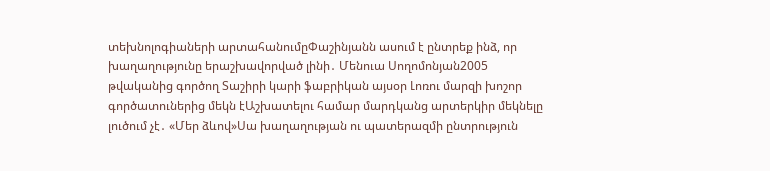տեխնոլոգիաների արտահանումըՓաշինյանն ասում է ընտրեք ինձ, որ խաղաղությունը երաշխավորված լինի․ Մենուա Սողոմոնյան2005 թվականից գործող Տաշիրի կարի ֆաբրիկան այսօր Լոռու մարզի խոշոր գործատուներից մեկն էԱշխատելու համար մարդկանց արտերկիր մեկնելը լուծում չէ․ «Մեր ձևով»Սա խաղաղության ու պատերազմի ընտրություն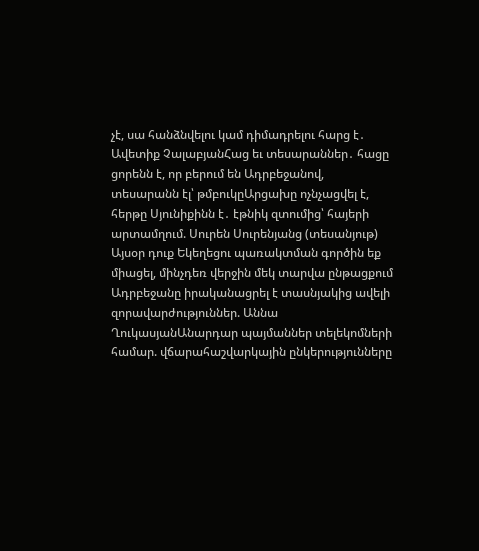չէ, սա հանձնվելու կամ դիմադրելու հարց է․ Ավետիք ՉալաբյանՀաց եւ տեսարաններ․ հացը ցորենն է, որ բերում են Ադրբեջանով, տեսարանն էլ՝ թմբուկըԱրցախը ոչնչացվել է, հերթը Սյունիքինն է․ էթնիկ զտումից՝ հայերի արտամղում. Սուրեն Սուրենյանց (տեսանյութ) Այսօր դուք Եկեղեցու պառակտման գործին եք միացել, մինչդեռ վերջին մեկ տարվա ընթացքում Ադրբեջանը իրականացրել է տասնյակից ավելի զորավարժություններ. Աննա ՂուկասյանԱնարդար պայմաններ տելեկոմների համար. վճարահաշվարկային ընկերությունները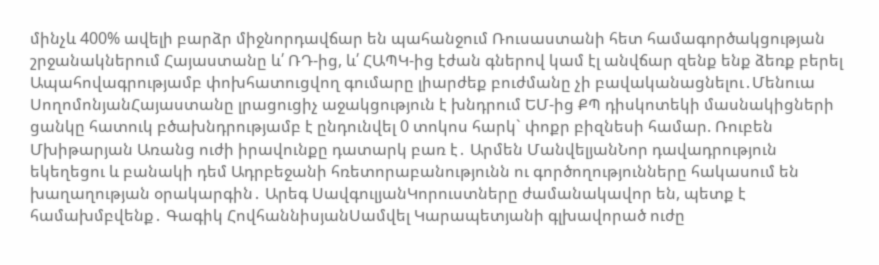մինչև 400% ավելի բարձր միջնորդավճար են պահանջում Ռուսաստանի հետ համագործակցության շրջանակներում Հայաստանը և՛ ՌԴ-ից, և՛ ՀԱՊԿ-ից էժան գներով կամ էլ անվճար զենք ենք ձեռք բերել Ապահովագրությամբ փոխհատուցվող գումարը լիարժեք բուժմանը չի բավականացնելու․Մենուա ՍողոմոնյանՀայաստանը լրացուցիչ աջակցություն է խնդրում ԵՄ-ից ՔՊ դիսկոտեկի մասնակիցների ցանկը հատուկ բծախնդրությամբ է ընդունվել 0 տոկոս հարկ` փոքր բիզնեսի համար. Ռուբեն Մխիթարյան Առանց ուժի իրավունքը դատարկ բառ է․ Արմեն ՄանվելյանՆոր դավադրություն եկեղեցու և բանակի դեմ Ադրբեջանի հռետորաբանությունն ու գործողությունները հակասում են խաղաղության օրակարգին․ Արեգ ՍավգուլյանԿորուստները ժամանակավոր են, պետք է համախմբվենք․ Գագիկ ՀովհաննիսյանՍամվել Կարապետյանի գլխավորած ուժը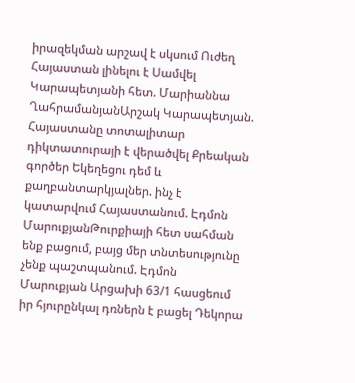իրազեկման արշավ է սկսում Ուժեղ Հայաստան լինելու է Սամվել Կարապետյանի հետ. Մարիաննա ՂահրամանյանԱրշակ Կարապետյան. Հայաստանը տոտալիտար դիկտատուրայի է վերածվել Քրեական գործեր Եկեղեցու դեմ և քաղբանտարկյալներ. ինչ է կատարվում Հայաստանում. Էդմոն ՄարուքյանԹուրքիայի հետ սահման ենք բացում, բայց մեր տնտեսությունը չենք պաշտպանում. Էդմոն Մարուքյան Արցախի 63/1 հասցեում իր հյուրընկալ դռներն է բացել Դեկորա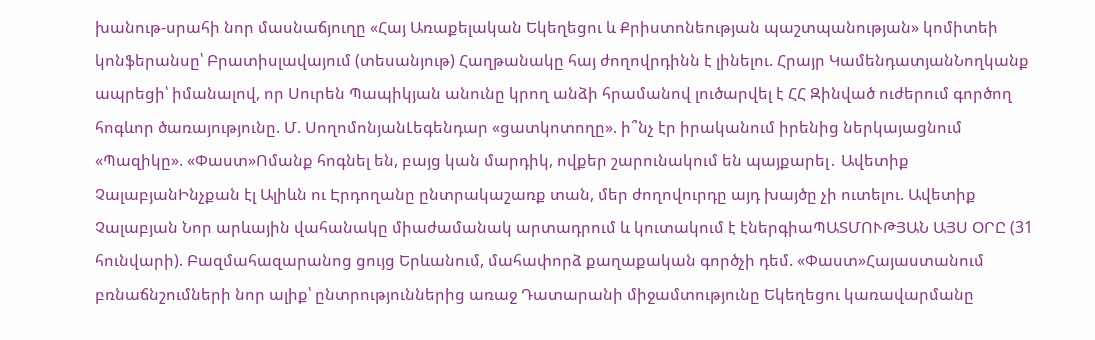խանութ-սրահի նոր մասնաճյուղը «Հայ Առաքելական Եկեղեցու և Քրիստոնեության պաշտպանության» կոմիտեի կոնֆերանսը՝ Բրատիսլավայում (տեսանյութ) Հաղթանակը հայ ժողովրդինն է լինելու. Հրայր ԿամենդատյանՆողկանք ապրեցի՝ իմանալով, որ Սուրեն Պապիկյան անունը կրող անձի հրամանով լուծարվել է ՀՀ Զինված ուժերում գործող հոգևոր ծառայությունը. Մ. ՍողոմոնյանԼեգենդար «ցատկոտողը». ի՞նչ էր իրականում իրենից ներկայացնում «Պազիկը». «Փաստ»Ոմանք հոգնել են, բայց կան մարդիկ, ովքեր շարունակում են պայքարել․ Ավետիք ՉալաբյանԻնչքան էլ Ալիևն ու Էրդողանը ընտրակաշառք տան, մեր ժողովուրդը այդ խայծը չի ուտելու. Ավետիք Չալաբյան Նոր արևային վահանակը միաժամանակ արտադրում և կուտակում է էներգիաՊԱՏՄՈՒԹՅԱՆ ԱՅՍ ՕՐԸ (31 հունվարի). Բազմահազարանոց ցույց Երևանում, մահափորձ քաղաքական գործչի դեմ. «Փաստ»Հայաստանում բռնաճնշումների նոր ալիք՝ ընտրություններից առաջ Դատարանի միջամտությունը Եկեղեցու կառավարմանը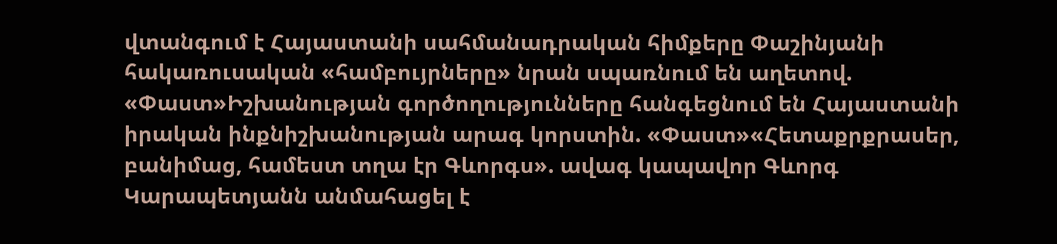վտանգում է Հայաստանի սահմանադրական հիմքերը Փաշինյանի հակառուսական «համբույրները» նրան սպառնում են աղետով. «Փաստ»Իշխանության գործողությունները հանգեցնում են Հայաստանի իրական ինքնիշխանության արագ կորստին. «Փաստ»«Հետաքրքրասեր, բանիմաց, համեստ տղա էր Գևորգս». ավագ կապավոր Գևորգ Կարապետյանն անմահացել է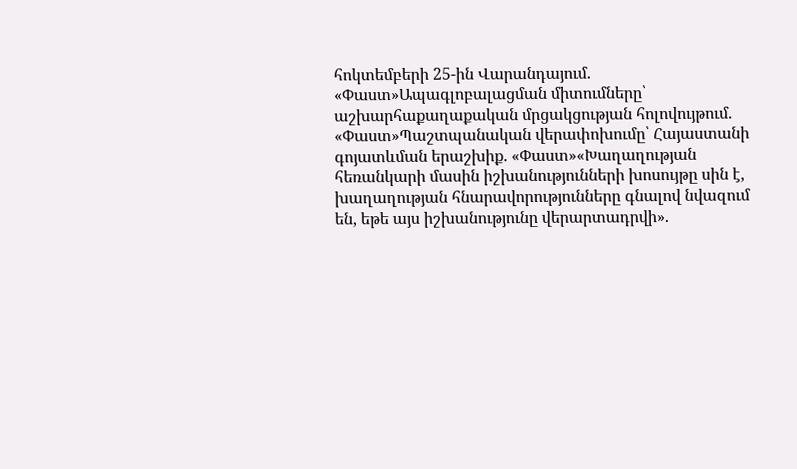հոկտեմբերի 25-ին Վարանդայում. «Փաստ»Ապագլոբալացման միտումները՝ աշխարհաքաղաքական մրցակցության հոլովույթում. «Փաստ»Պաշտպանական վերափոխումը՝ Հայաստանի գոյատևման երաշխիք. «Փաստ»«Խաղաղության հեռանկարի մասին իշխանությունների խոսույթը սին է, խաղաղության հնարավորությունները գնալով նվազում են, եթե այս իշխանությունը վերարտադրվի».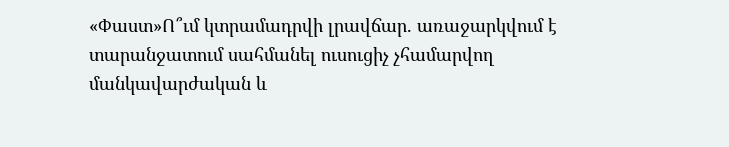«Փաստ»Ո՞ւմ կտրամադրվի լրավճար. առաջարկվում է տարանջատում սահմանել ուսուցիչ չհամարվող մանկավարժական և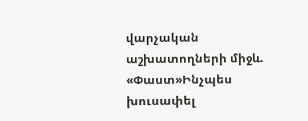վարչական աշխատողների միջև. «Փաստ»Ինչպես խուսափել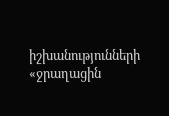իշխանությունների «ջրաղացին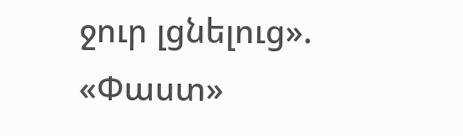ջուր լցնելուց». «Փաստ»